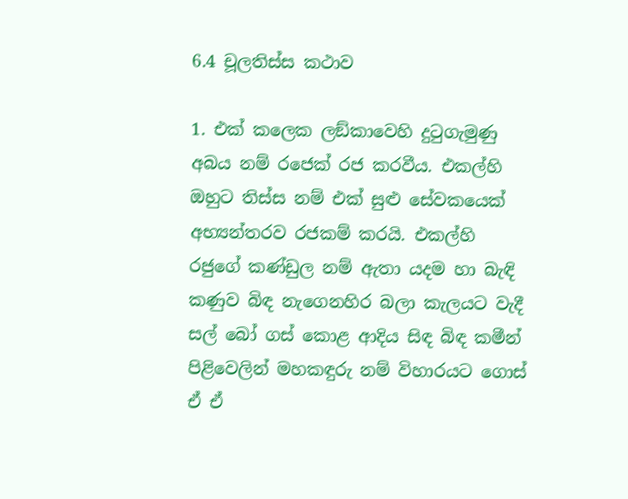6.4 චූලතිස්ස කථාව

1. එක් කලෙක ලඞ්කාවෙහි දුටුගැමුණු අබය නම් රජෙක් රජ කරවීය. එකල්හි ඔහුට තිස්ස නම් එක් සුළු සේවකයෙක් අභ්‍යන්තරව රජකම් කරයි. එකල්හි රජුගේ කණ්ඩුල නම් ඇතා යදම හා බැඳි කණුව බිඳ නැගෙනහිර බලා කැලයට වැදී සල් බෝ ගස් කොළ ආදිය සිඳ බිඳ කමීන් පිළිවෙලින් මහකඳුරු නම් විහාරයට ගොස් ඒ ඒ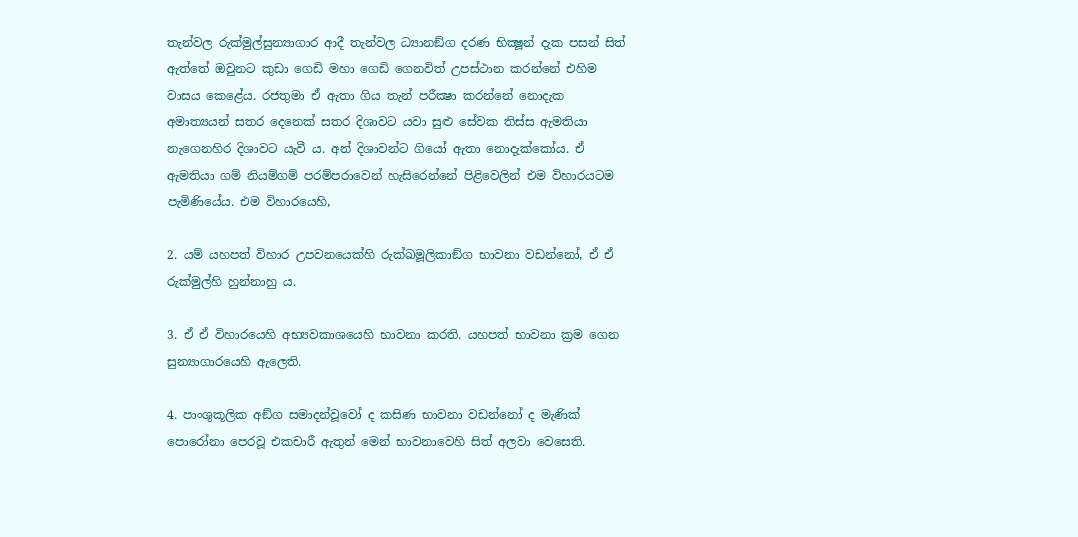තැන්වල රුක්මුල්සුන්‍යාගාර ආදී තැන්වල ධ්‍යානඞ්ග දරණ භික්‍ෂූන් දැක පසන් සිත් ඇත්තේ ඔවුනට කුඩා ගෙඩි මහා ගෙඩි ගෙනවිත් උපස්ථාන කරන්නේ එහිම වාසය කෙළේය. රජතුමා ඒ ඇතා ගිය තැන් පරීක්‍ෂා කරන්නේ නොදැක අමාත්‍යයන් සතර දෙනෙක් සතර දිශාවට යවා සුළු සේවක තිස්ස ඇමතියා නැගෙනහිර දිශාවට යැවී ය. අන් දිශාවන්ට ගියෝ ඇතා නොදැක්කෝය. ඒ ඇමතියා ගම් නියම්ගම් පරම්පරාවෙන් හැසිරෙන්නේ පිළිවෙලින් එම විහාරයටම පැමිණියේය. එම විහාරයෙහි,

2. යම් යහපත් විහාර උපවනයෙක්හි රුක්ඛමූලිකාඞ්ග භාවනා වඩන්නෝ, ඒ ඒ රුක්මුල්හි හුන්නාහු ය.

3. ඒ ඒ විහාරයෙහි අභ්‍යවකාශයෙහි භාවනා කරති. යහපත් භාවනා ක්‍ර‍ම ගෙන සුන්‍යාගාරයෙහි ඇලෙති.

4. පාංශුකූලික අඞ්ග සමාදන්වූවෝ ද කසිණ භාවනා වඩන්නෝ ද මැණික් පොරෝනා පෙරවූ එකචාරී ඇතුන් මෙන් භාවනාවෙහි සිත් අලවා වෙසෙති.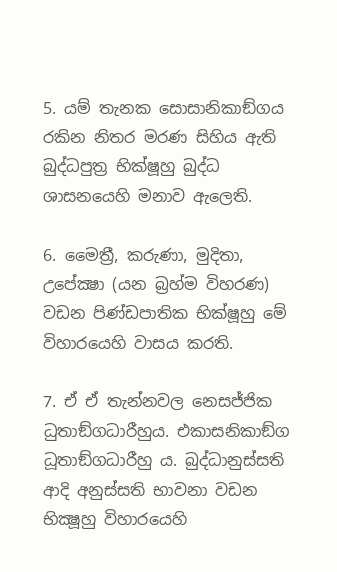5. යම් තැනක සොසානිකාඞ්ගය රකින නිතර මරණ සිහිය ඇති බුද්ධපුත්‍ර‍ භික්ෂූහු බුද්ධ ශාසනයෙහි මනාව ඇලෙති.

6. මෛත්‍රී, කරුණා, මුදිතා, උපේක්‍ෂා (යන බ්‍ර‍හ්ම විහරණ) වඩන පිණ්ඩපාතික භික්ෂූහු මේ විහාරයෙහි වාසය කරති.

7. ඒ ඒ තැන්නවල නෙසජ්ජික ධුතාඞ්ගධාරීහුය. එකාසනිකාඞ්ග ධූතාඞ්ගධාරීහු ය. බුද්ධානුස්සති ආදි අනුස්සති භාවනා වඩන භික්‍ෂූහු විහාරයෙහි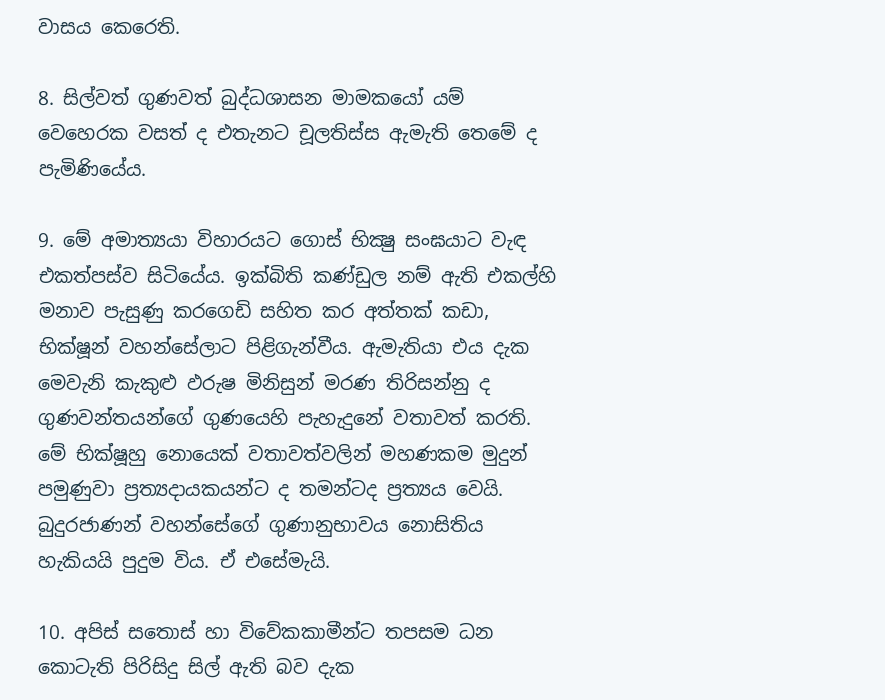වාසය කෙරෙති.

8. සිල්වත් ගුණවත් බුද්ධශාසන මාමකයෝ යම් වෙහෙරක වසත් ද එතැනට චූලතිස්ස ඇමැති තෙමේ ද පැමිණියේය.

9. මේ අමාත්‍යයා විහාරයට ගොස් භික්‍ෂු සංඝයාට වැඳ එකත්පස්ව සිටියේය. ඉක්බිති කණ්ඩුල නම් ඇති එකල්හි මනාව පැසුණු කරගෙඩි සහිත කර අත්තක් කඩා, භික්ෂූන් වහන්සේලාට පිළිගැන්වීය. ඇමැතියා එය දැක මෙවැනි කැකුළු ඵරුෂ මිනිසුන් මරණ තිරිසන්නු ද ගුණවන්තයන්ගේ ගුණයෙහි පැහැදුනේ වතාවත් කරති. මේ භික්ෂූහු නොයෙක් වතාවත්වලින් මහණකම මුදුන් පමුණුවා ප්‍ර‍ත්‍යදායකයන්ට ද තමන්ටද ප්‍ර‍ත්‍යය වෙයි. බුදුරජාණන් වහන්සේගේ ගුණානුභාවය නොසිතිය හැකියයි පුදුම විය. ඒ එසේමැයි.

10. අපිස් සතොස් හා විවේකකාමීන්ට තපසම ධන කොටැති පිරිසිදු සිල් ඇති බව දැක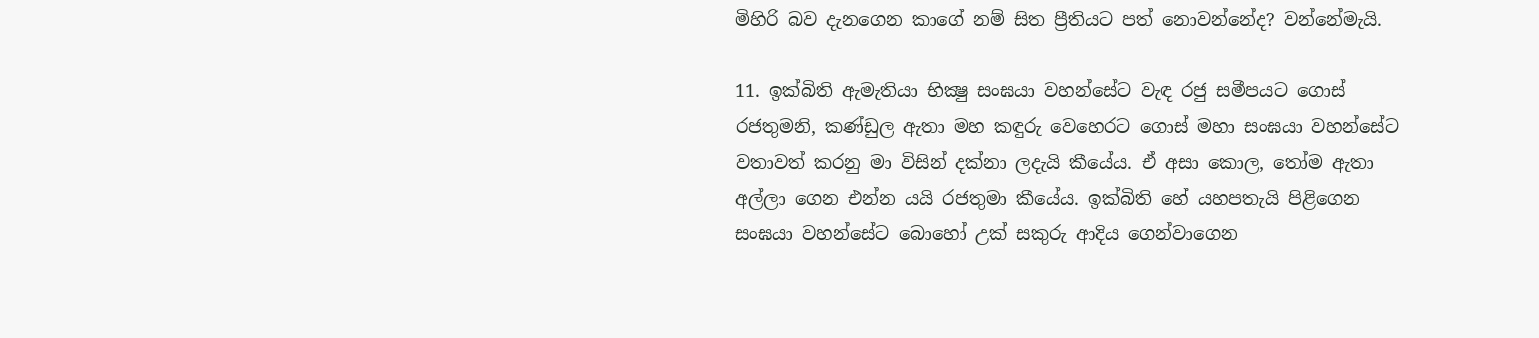මිහිරි බව දැනගෙන කාගේ නම් සිත ප්‍රීතියට පත් නොවන්නේද? වන්නේමැයි.

11. ඉක්බිති ඇමැතියා භික්‍ෂු සංඝයා වහන්සේට වැඳ රජු සමීපයට ගොස් රජතුමනි, කණ්ඩුල ඇතා මහ කඳුරු වෙහෙරට ගොස් මහා සංඝයා වහන්සේට වතාවත් කරනු මා විසින් දක්නා ලදැයි කීයේය. ඒ අසා කොල, තෝම ඇතා අල්ලා ගෙන එන්න යයි රජතුමා කීයේය. ඉක්බිති හේ යහපතැයි පිළිගෙන සංඝයා වහන්සේට බොහෝ උක් සකුරු ආදිය ගෙන්වාගෙන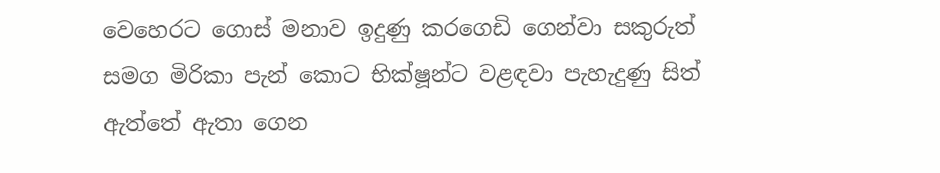වෙහෙරට ගොස් මනාව ඉදුණු කරගෙඩි ගෙන්වා සකුරුත් සමග මිරිකා පැන් කොට භික්ෂූන්ට වළඳවා පැහැදුණු සිත් ඇත්තේ ඇතා ගෙන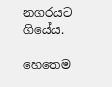නගරයට ගියේය.

හෙතෙම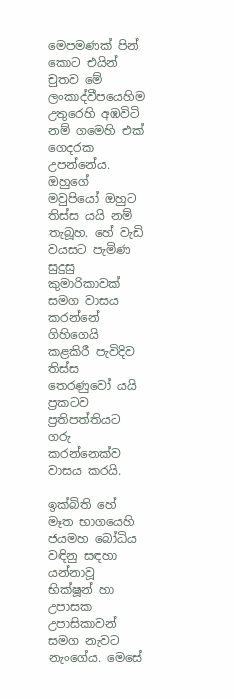මෙපමණක් පින් කොට එයින් චුතව මේ ලංකාද්වීපයෙහිම උතුරෙහි අඹවිටි නම් ගමෙහි එක් ගෙදරක උපන්නේය. ඔහුගේ මවුපියෝ ඔහුට තිස්ස යයි නම් තැබූහ. හේ වැඩි වයසට පැමිණ සුදුසු කුමාරිකාවක් සමග වාසය කරන්නේ ගිහිගෙයි කළකිරී පැවිදිව තිස්ස තෙරණුවෝ යයි ප්‍ර‍කටව ප්‍ර‍තිපත්තියට ගරු කරන්නෙක්ව වාසය කරයි.

ඉක්බිති හේ මෑත භාගයෙහි ජයමහ බෝධිය වඳිනු සඳහා යන්නාවූ භික්ෂූන් හා උපාසක උපාසිකාවන් සමග නැවට නැංගේය. මෙසේ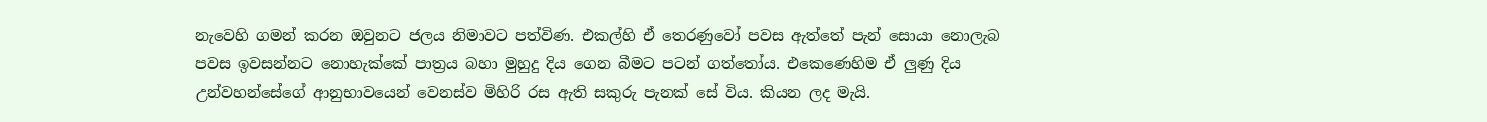නැවෙහි ගමන් කරන ඔවුනට ජලය නිමාවට පත්විණ. එකල්හි ඒ තෙරණුවෝ පවස ඇත්තේ පැන් සොයා නොලැබ පවස ඉවසන්නට නොහැක්කේ පාත්‍ර‍ය බහා මුහුදු දිය ගෙන බීමට පටන් ගත්තෝය. එකෙණෙහිම ඒ ලුණු දිය උන්වහන්සේගේ ආනුභාවයෙන් වෙනස්ව මිහිරි රස ඇති සකුරු පැනක් සේ විය. කියන ලද මැයි.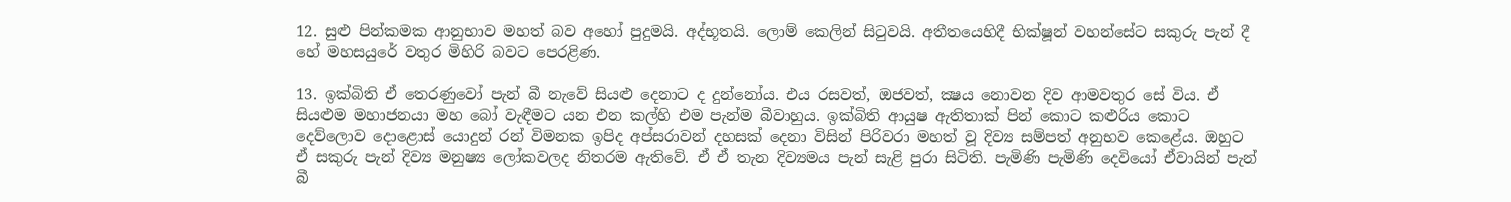12. සුළු පින්කමක ආනුභාව මහත් බව අහෝ පුදුමයි. අද්භූතයි. ලොම් කෙලින් සිටුවයි. අතීතයෙහිදී භික්ෂූන් වහන්සේට සකුරු පැන් දී හේ මහසයුරේ වතුර මිහිරි බවට පෙරළිණ.

13. ඉක්බිති ඒ තෙරණුවෝ පැන් බී නැවේ සියළු දෙනාට ද දුන්නෝය. එය රසවත්, ඔජවත්, ක්‍ෂය නොවන දිව ආමවතුර සේ විය. ඒ සියළුම මහාජනයා මහ බෝ වැඳීමට යන එන කල්හි එම පැන්ම බීවාහුය. ඉක්බිති ආයුෂ ඇතිතාක් පින් කොට කළුරිය කොට දෙව්ලොව දොළොස් යොදුන් රන් විමනක ඉපිද අප්සරාවන් දහසක් දෙනා විසින් පිරිවරා මහත් වූ දිව්‍ය සම්පත් අනුභව කෙළේය. ඔහුට ඒ සකුරු පැන් දිව්‍ය මනුෂ්‍ය ලෝකවලද නිතරම ඇතිවේ. ඒ ඒ තැන දිව්‍යමය පැන් සැළි පුරා සිටිති. පැමිණි පැමිණි දෙවියෝ ඒවායින් පැන් බී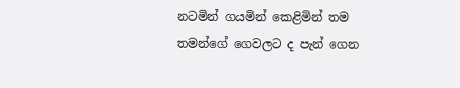නටමින් ගයමින් කෙළිමින් තම තමන්ගේ ගෙවලට ද පැන් ගෙන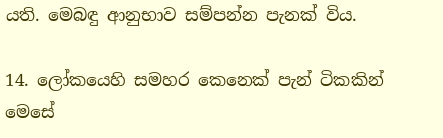යති. මෙබඳු ආනුභාව සම්පන්න පැනක් විය.

14. ලෝකයෙහි සමහර කෙනෙක් පැන් ටිකකින් මෙසේ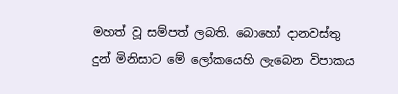මහත් වූ සම්පත් ලබති. බොහෝ දානවස්තු දුන් මිනිසාට මේ ලෝකයෙහි ලැබෙන විපාකය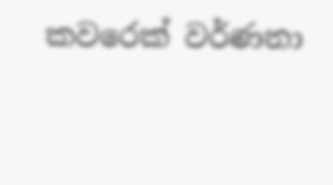කවරෙක් වර්ණනා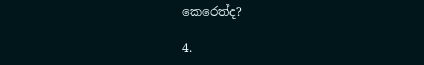කෙරෙත්ද?

4.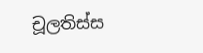චූලතිස්ස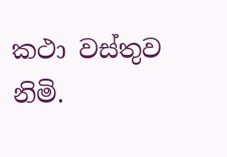කථා වස්තුව නිමි.